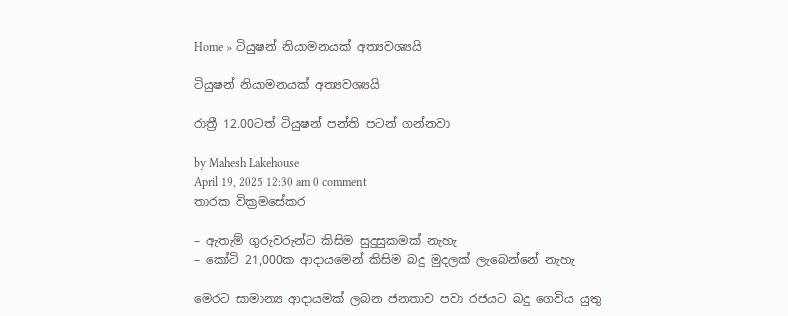Home » ටියුෂන් නියාමනයක් අත්‍යවශ්‍යයි

ටියුෂන් නියාමනයක් අත්‍යවශ්‍යයි

රාත්‍රී 12.00ටත් ටියුෂන් පන්ති පටන් ගන්නවා

by Mahesh Lakehouse
April 19, 2025 12:30 am 0 comment
තාරක වික්‍රමසේකර

– ඇතැම් ගුරුවරුන්ට කිසිම සුදුසුකමක් නැහැ
– කෝටි 21,000ක ආදායමෙන් කිසිම බදු මුදලක් ලැබෙන්නේ නැහැ

මෙරට සාමාන්‍ය ආදායමක් ලබන ජනතාව පවා රජයට බදු ගෙවිය යුතු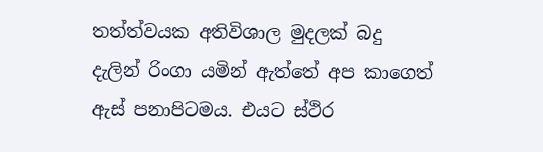තත්ත්වයක අතිවිශාල මුදලක් බදු දැලින් රිංගා යමින් ඇත්තේ අප කාගෙත් ඇස් පනාපිටමය. එයට ස්ථිර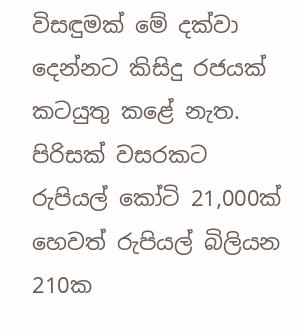විසඳුමක් මේ දක්වා දෙන්නට කිසිදු රජයක් කටයුතු කළේ නැත. පිරිසක් වසරකට රුපියල් කෝටි 21,000ක් හෙවත් රුපියල් බිලියන 210ක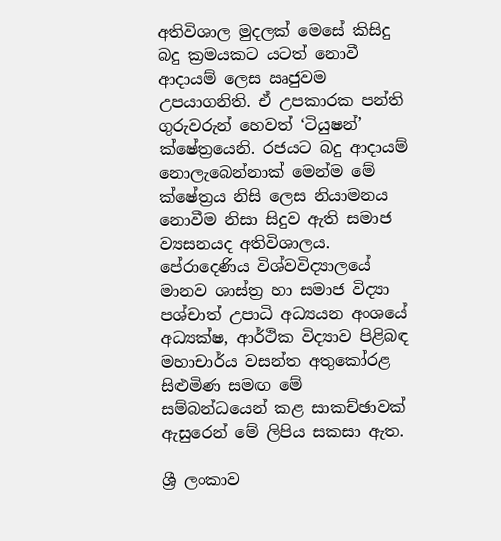අතිවිශාල මුදලක් මෙසේ කිසිදු බදු ක්‍රමයකට යටත් නොවී ආදායම් ලෙස ඍජුවම උපයාගනිති. ඒ උපකාරක පන්ති ගුරුවරුන් හෙවත් ‘ටියුෂන්’ ක්ෂේත්‍රයෙනි. රජයට බදු ආදායම් නොලැබෙන්නාක් මෙන්ම මේ ක්ෂේත්‍රය නිසි ලෙස නියාමනය නොවීම නිසා සිදුව ඇති සමාජ ව්‍යසනයද අතිවිශාලය. පේරාදෙණිය විශ්වවිද්‍යාලයේ මානව ශාස්ත්‍ර හා සමාජ විද්‍යා පශ්චාත් උපාධි අධ්‍යයන අංශයේ අධ්‍යක්ෂ, ආර්ථික විද්‍යාව පිළිබඳ මහාචාර්ය වසන්ත අතුකෝරළ සිළුමිණ සමඟ මේ සම්බන්ධයෙන් කළ සාකච්ඡාවක් ඇසුරෙන් මේ ලිපිය සකසා ඇත.

ශ්‍රී ලංකාව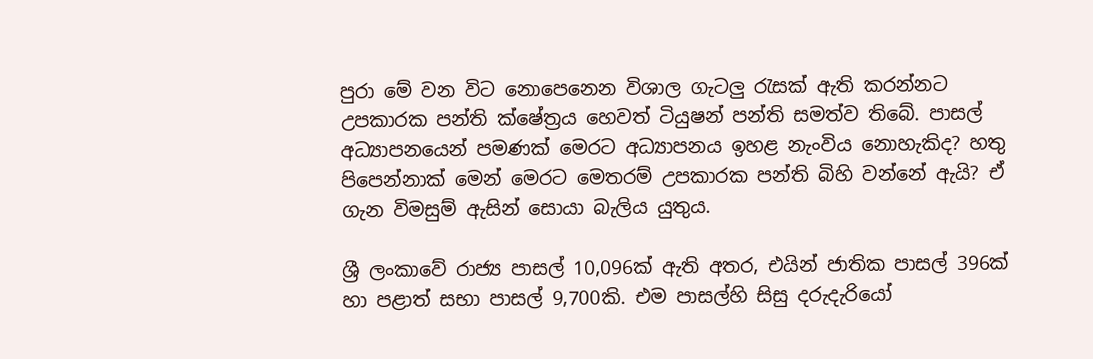පුරා මේ වන විට නොපෙනෙන විශාල ගැටලු රැසක් ඇති කරන්නට උපකාරක පන්ති ක්ෂේත්‍රය හෙවත් ටියුෂන් පන්ති සමත්ව තිබේ. පාසල් අධ්‍යාපනයෙන් පමණක් මෙරට අධ්‍යාපනය ඉහළ නැංවිය නොහැකිද? හතු පිපෙන්නාක් මෙන් මෙරට මෙතරම් උපකාරක පන්ති බිහි වන්නේ ඇයි? ඒ ගැන විමසුම් ඇසින් සොයා බැලිය යුතුය.

ශ්‍රී ලංකාවේ රාජ්‍ය පාසල් 10,096ක් ඇති අතර, එයින් ජාතික පාසල් 396ක් හා පළාත් සභා පාසල් 9,700කි. එම පාසල්හි සිසු දරුදැරියෝ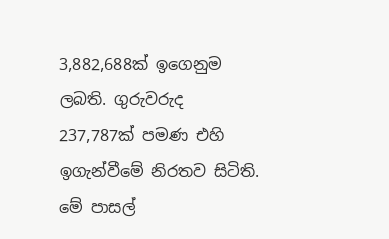3,882,688ක් ඉගෙනුම ලබති. ගුරුවරුද 237,787ක් පමණ එහි ඉගැන්වීමේ නිරතව සිටිති. මේ පාසල්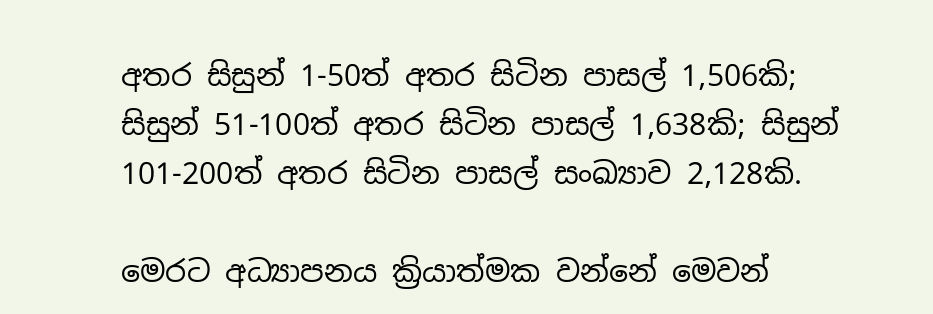අතර සිසුන් 1-50ත් අතර සිටින පාසල් 1,506කි; සිසුන් 51-100ත් අතර සිටින පාසල් 1,638කි; සිසුන් 101-200ත් අතර සිටින පාසල් සංඛ්‍යාව 2,128කි.

මෙරට අධ්‍යාපනය ක්‍රියාත්මක වන්නේ මෙවන්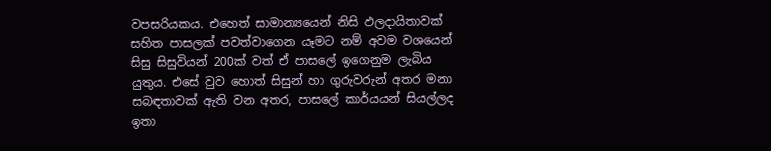වපසරියකය. එහෙත් සාමාන්‍යයෙන් නිසි ඵලදායිතාවක් සහිත පාසලක් පවත්වාගෙන යෑමට නම් අවම වශයෙන් සිසු සිසුවියන් 200ක් වත් ඒ පාසලේ ඉගෙනුම ලැබිය යුතුය. එසේ වුව හොත් සිසුන් හා ගුරුවරුන් අතර මනා සබඳතාවක් ඇති වන අතර, පාසලේ කාර්යයන් සියල්ලද ඉතා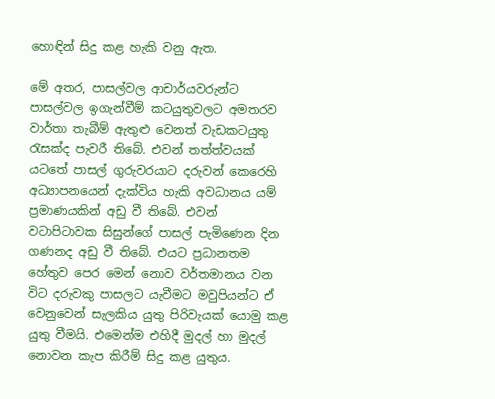හොඳින් සිදු කළ හැකි වනු ඇත.

මේ අතර, පාසල්වල ආචාර්යවරුන්ට පාසල්වල ඉගැන්වීම් කටයුතුවලට අමතරව වාර්තා තැබීම් ඇතුළු වෙනත් වැඩකටයුතු රැසක්ද පැවරී තිබේ. එවන් තත්ත්වයක් යටතේ පාසල් ගුරුවරයාට දරුවන් කෙරෙහි අධ්‍යාපනයෙන් දැක්විය හැකි අවධානය යම් ප්‍රමාණයකින් අඩු වී තිබේ. එවන් වටාපිටාවක සිසුන්ගේ පාසල් පැමිණෙන දින ගණනද අඩු වී තිබේ. එයට ප්‍රධානතම හේතුව පෙර මෙන් නොව වර්තමානය වන විට දරුවකු පාසලට යැවීමට මවුපියන්ට ඒ වෙනුවෙන් සැලකිය යුතු පිරිවැයක් යොමු කළ යුතු වීමයි. එමෙන්ම එහිදී මුදල් හා මුදල් නොවන කැප කිරීම් සිදු කළ යුතුය.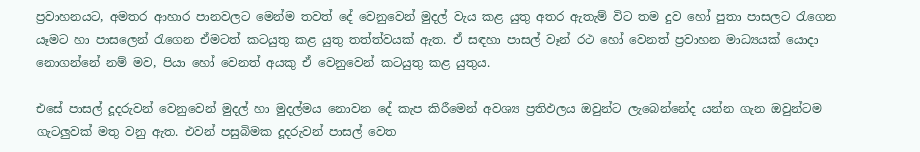ප්‍රවාහනයට, අමතර ආහාර පානවලට මෙන්ම තවත් දේ වෙනුවෙන් මුදල් වැය කළ යුතු අතර ඇතැම් විට තම දුව හෝ පුතා පාසලට රැගෙන යෑමට හා පාසලෙන් රැගෙන ඒමටත් කටයුතු කළ යුතු තත්ත්වයක් ඇත. ඒ සඳහා පාසල් වෑන් රථ හෝ වෙනත් ප්‍රවාහන මාධ්‍යයක් යොදා නොගන්නේ නම් මව, පියා හෝ වෙනත් අයකු ඒ වෙනුවෙන් කටයුතු කළ යුතුය.

එසේ පාසල් දූදරුවන් වෙනුවෙන් මුදල් හා මුදල්මය නොවන දේ කැප කිරීමෙන් අවශ්‍ය ප්‍රතිඵලය ඔවුන්ට ලැබෙන්නේද යන්න ගැන ඔවුන්ටම ගැටලුවක් මතු වනු ඇත. එවන් පසුබිමක දූදරුවන් පාසල් වෙත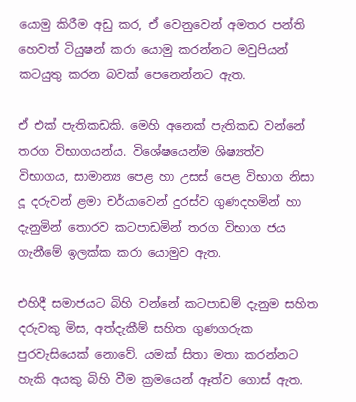යොමු කිරීම අඩු කර, ඒ වෙනුවෙන් අමතර පන්ති හෙවත් ටියුෂන් කරා යොමු කරන්නට මවුපියන් කටයුතු කරන බවක් පෙනෙන්නට ඇත.

ඒ එක් පැතිකඩකි. මෙහි අනෙක් පැතිකඩ වන්නේ තරග විභාගයන්ය. විශේෂයෙන්ම ශිෂ්‍යත්ව විභාගය, සාමාන්‍ය පෙළ හා උසස් පෙළ විභාග නිසා දූ දරුවන් ළමා චර්යාවෙන් දුරස්ව ගුණදහමින් හා දැනුමින් තොරව කටපාඩමින් තරග විභාග ජය ගැනීමේ ඉලක්ක කරා යොමුව ඇත.

එහිදී සමාජයට බිහි වන්නේ කටපාඩම් දැනුම සහිත දරුවකු මිස, අත්දැකීම් සහිත ගුණගරුක පුරවැසියෙක් නොවේ. යමක් සිතා මතා කරන්නට හැකි අයකු බිහි වීම ක්‍රමයෙන් ඈත්ව ගොස් ඇත.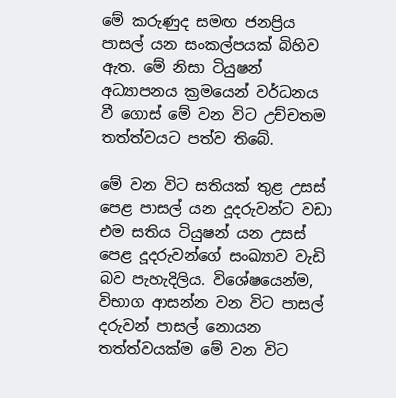මේ කරුණුද සමඟ ජනප්‍රිය පාසල් යන සංකල්පයක් බිහිව ඇත. මේ නිසා ටියුෂන් අධ්‍යාපනය ක්‍රමයෙන් වර්ධනය වී ගොස් මේ වන විට උච්චතම තත්ත්වයට පත්ව තිබේ.

මේ වන විට සතියක් තුළ උසස් පෙළ පාසල් යන දූදරුවන්ට වඩා එම සතිය ටියුෂන් යන උසස් පෙළ දූදරුවන්ගේ සංඛ්‍යාව වැඩි බව පැහැදිලිය. විශේෂයෙන්ම, විභාග ආසන්න වන විට පාසල් දරුවන් පාසල් නොයන තත්ත්වයක්ම මේ වන විට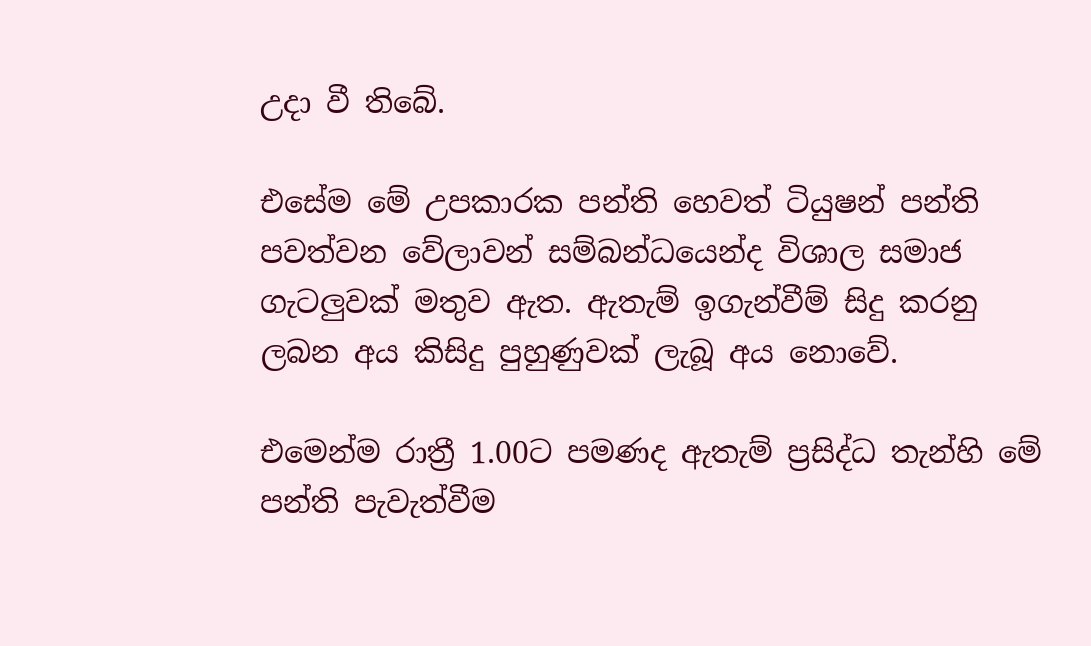උදා වී තිබේ.

එසේම මේ උපකාරක පන්ති හෙවත් ටියුෂන් පන්ති පවත්වන වේලාවන් සම්බන්ධයෙන්ද විශාල සමාජ ගැටලුවක් මතුව ඇත. ඇතැම් ඉගැන්වීම් සිදු කරනු ලබන අය කිසිදු පුහුණුවක් ලැබූ අය නොවේ.

එමෙන්ම රාත්‍රී 1.00ට පමණද ඇතැම් ප්‍රසිද්ධ තැන්හි මේ පන්ති පැවැත්වීම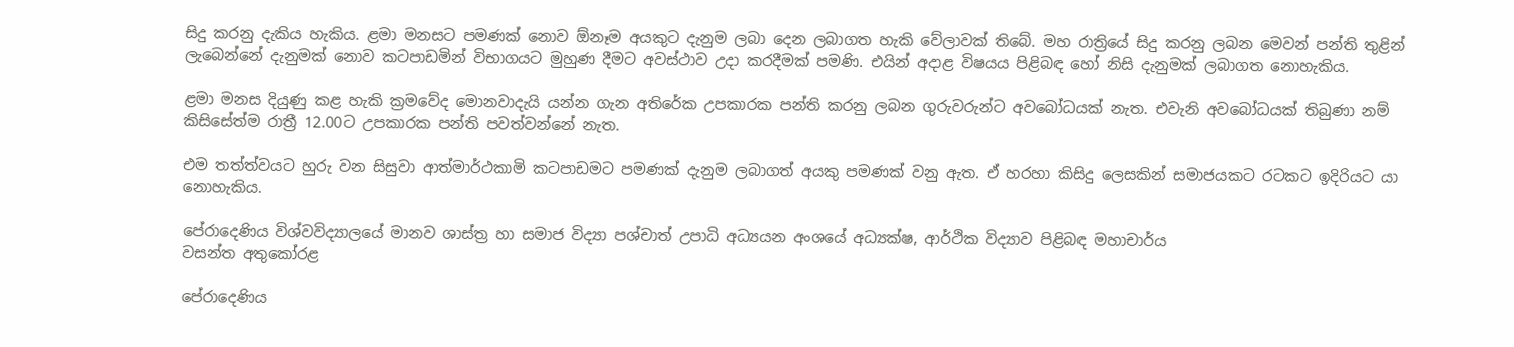සිදු කරනු දැකිය හැකිය. ළමා මනසට පමණක් නොව ඕනෑම අයකුට දැනුම ලබා දෙන ලබාගත හැකි වේලාවක් තිබේ. මහ රාත්‍රියේ සිදු කරනු ලබන මෙවන් පන්ති තුළින් ලැබෙන්නේ දැනුමක් නොව කටපාඩමින් විභාගයට මුහුණ දීමට අවස්ථාව උදා කරදීමක් පමණි. එයින් අදාළ විෂයය පිළිබඳ හෝ නිසි දැනුමක් ලබාගත නොහැකිය.

ළමා මනස දියුණු කළ හැකි ක්‍රමවේද මොනවාදැයි යන්න ගැන අතිරේක උපකාරක පන්ති කරනු ලබන ගුරුවරුන්ට අවබෝධයක් නැත. එවැනි අවබෝධයක් තිබුණා නම් කිසිසේත්ම රාත්‍රී 12.00ට උපකාරක පන්ති පවත්වන්නේ නැත.

එම තත්ත්වයට හුරු වන සිසුවා ආත්මාර්ථකාමි කටපාඩමට පමණක් දැනුම ලබාගත් අයකු පමණක් වනු ඇත. ඒ හරහා කිසිදු ලෙසකින් සමාජයකට රටකට ඉදිරියට යා නොහැකිය.

පේරාදෙණිය විශ්වවිද්‍යාලයේ මානව ශාස්ත්‍ර හා සමාජ විද්‍යා පශ්චාත් උපාධි අධ්‍යයන අංශයේ අධ්‍යක්ෂ, ආර්ථික විද්‍යාව පිළිබඳ මහාචාර්ය
වසන්ත අතුකෝරළ

පේරාදෙණිය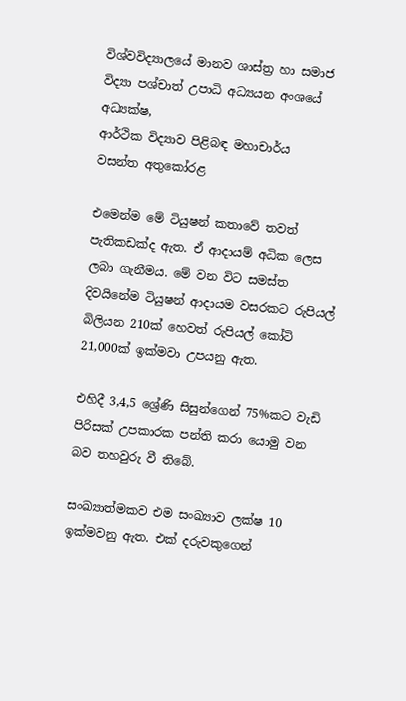විශ්වවිද්‍යාලයේ මානව ශාස්ත්‍ර හා සමාජ විද්‍යා පශ්චාත් උපාධි අධ්‍යයන අංශයේ අධ්‍යක්ෂ,
ආර්ථික විද්‍යාව පිළිබඳ මහාචාර්ය
වසන්ත අතුකෝරළ

එමෙන්ම මේ ටියුෂන් කතාවේ තවත් පැතිකඩක්ද ඇත. ඒ ආදායම් අධික ලෙස ලබා ගැනීමය. මේ වන විට සමස්ත දිවයිනේම ටියුෂන් ආදායම වසරකට රුපියල් බිලියන 210ක් හෙවත් රුපියල් කෝටි 21,000ක් ඉක්මවා උපයනු ඇත.

එහිදී 3,4,5 ශ්‍රේණි සිසුන්ගෙන් 75%කට වැඩි පිරිසක් උපකාරක පන්ති කරා යොමු වන බව තහවුරු වී තිබේ.

සංඛ්‍යාත්මකව එම සංඛ්‍යාව ලක්ෂ 10 ඉක්මවනු ඇත. එක් දරුවකුගෙන්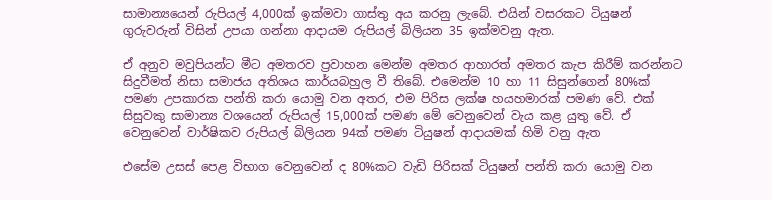සාමාන්‍යයෙන් රුපියල් 4,000ක් ඉක්මවා ගාස්තු අය කරනු ලැබේ. එයින් වසරකට ටියුෂන් ගුරුවරුන් විසින් උපයා ගන්නා ආදායම රුපියල් බිලියන 35 ඉක්මවනු ඇත.

ඒ අනුව මවුපියන්ට මීට අමතරව ප්‍රවාහන මෙන්ම අමතර ආහාරත් අමතර කැප කිරීම් කරන්නට සිදුවීමත් නිසා සමාජය අතිශය කාර්යබහුල වී තිබේ. එමෙන්ම 10 හා 11 සිසුන්ගෙන් 80%ක් පමණ උපකාරක පන්ති කරා යොමු වන අතර, එම පිරිස ලක්ෂ හයහමාරක් පමණ වේ. එක් සිසුවකු සාමාන්‍ය වශයෙන් රුපියල් 15,000ක් පමණ මේ වෙනුවෙන් වැය කළ යුතු වේ. ඒ වෙනුවෙන් වාර්ෂිකව රුපියල් බිලියන 94ක් පමණ ටියුෂන් ආදායමක් හිමි වනු ඇත

එසේම උසස් පෙළ විභාග වෙනුවෙන් ද 80%කට වැඩි පිරිසක් ටියුෂන් පන්ති කරා යොමු වන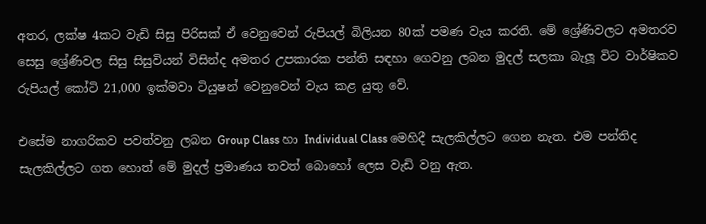අතර, ලක්ෂ 4කට වැඩි සිසු පිරිසක් ඒ වෙනුවෙන් රුපියල් බිලියන 80ක් පමණ වැය කරති. මේ ශ්‍රේණිවලට අමතරව සෙසු ශ්‍රේණිවල සිසු සිසුවියන් විසින්ද අමතර උපකාරක පන්ති සඳහා ගෙවනු ලබන මුදල් සලකා බැලූ විට වාර්ෂිකව රුපියල් කෝටි 21,000 ඉක්මවා ටියුෂන් වෙනුවෙන් වැය කළ යුතු වේ.

එසේම නාගරිකව පවත්වනු ලබන Group Class හා Individual Class මෙහිදී සැලකිල්ලට ගෙන නැත. එම පන්තිද සැලකිල්ලට ගත හොත් මේ මුදල් ප්‍රමාණය තවත් බොහෝ ලෙස වැඩි වනු ඇත.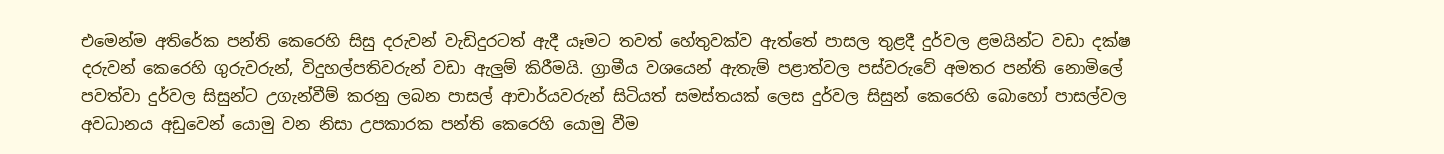එමෙන්ම අතිරේක පන්ති කෙරෙහි සිසු දරුවන් වැඩිදුරටත් ඇදී යෑමට තවත් හේතුවක්ව ඇත්තේ පාසල තුළදී දුර්වල ළමයින්ට වඩා දක්ෂ දරුවන් කෙරෙහි ගුරුවරුන්, විදුහල්පතිවරුන් වඩා ඇලුම් කිරීමයි. ග්‍රාමීය වශයෙන් ඇතැම් පළාත්වල පස්වරුවේ අමතර පන්ති නොමිලේ පවත්වා දුර්වල සිසුන්ට උගැන්වීම් කරනු ලබන පාසල් ආචාර්යවරුන් සිටියත් සමස්තයක් ලෙස දුර්වල සිසුන් කෙරෙහි බොහෝ පාසල්වල අවධානය අඩුවෙන් යොමු වන නිසා උපකාරක පන්ති කෙරෙහි යොමු වීම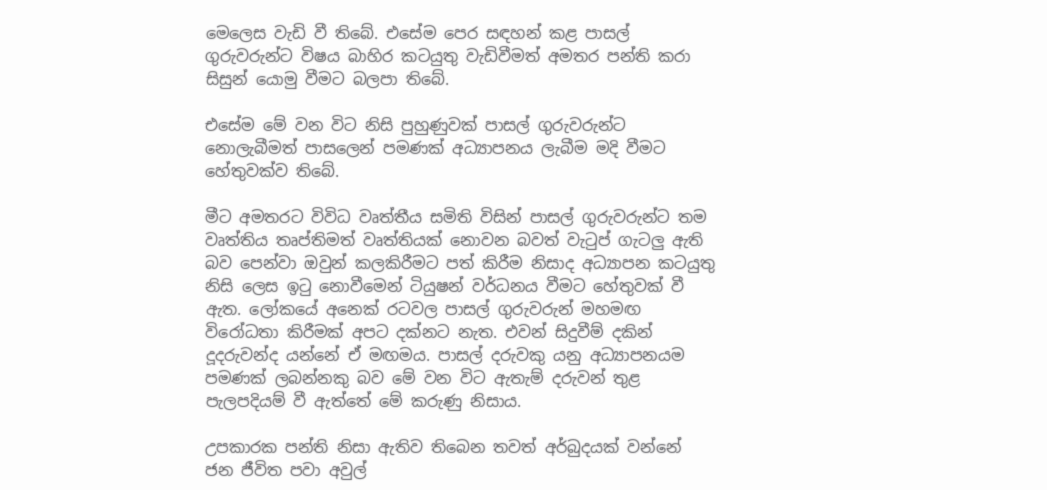මෙලෙස වැඩි වී තිබේ. එසේම පෙර සඳහන් කළ පාසල් ගුරුවරුන්ට විෂය බාහිර කටයුතු වැඩිවීමත් අමතර පන්ති කරා සිසුන් යොමු වීමට බලපා තිබේ.

එසේම මේ වන විට නිසි පුහුණුවක් පාසල් ගුරුවරුන්ට නොලැබීමත් පාසලෙන් පමණක් අධ්‍යාපනය ලැබීම මදි වීමට හේතුවක්ව තිබේ.

මීට අමතරට විවිධ වෘත්තීය සමිති විසින් පාසල් ගුරුවරුන්ට තම වෘත්තිය තෘප්තිමත් වෘත්තියක් නොවන බවත් වැටුප් ගැටලු ඇති බව පෙන්වා ඔවුන් කලකිරීමට පත් කිරීම නිසාද අධ්‍යාපන කටයුතු නිසි ලෙස ඉටු නොවීමෙන් ටියුෂන් වර්ධනය වීමට හේතුවක් වී ඇත. ලෝකයේ අනෙක් රටවල පාසල් ගුරුවරුන් මහමඟ විරෝධතා කිරීමක් අපට දක්නට නැත. එවන් සිදුවීම් දකින් දූදරුවන්ද යන්නේ ඒ මඟමය. පාසල් දරුවකු යනු අධ්‍යාපනයම පමණක් ලබන්නකු බව මේ වන විට ඇතැම් දරුවන් තුළ පැලපදියම් වී ඇත්තේ මේ කරුණු නිසාය.

උපකාරක පන්ති නිසා ඇතිව තිබෙන තවත් අර්බුදයක් වන්නේ ජන ජීවිත පවා අවුල්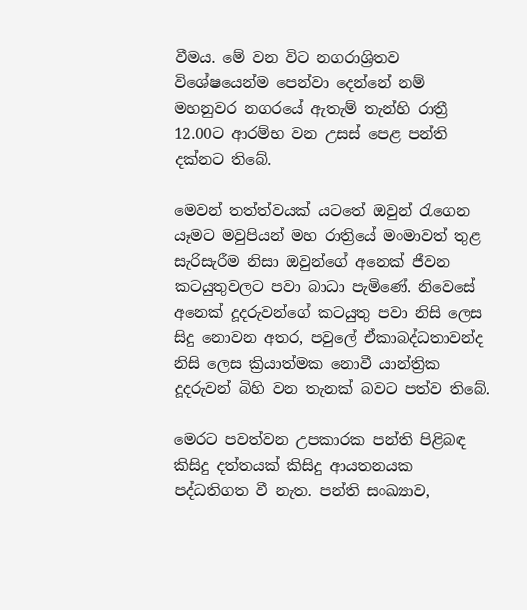වීමය. මේ වන විට නගරාශ්‍රිතව විශේෂයෙන්ම පෙන්වා දෙන්නේ නම් මහනුවර නගරයේ ඇතැම් තැන්හි රාත්‍රී 12.00ට ආරම්භ වන උසස් පෙළ පන්ති දක්නට තිබේ.

මෙවන් තත්ත්වයක් යටතේ ඔවුන් රැගෙන යෑමට මවුපියන් මහ රාත්‍රියේ මංමාවත් තුළ සැරිසැරීම නිසා ඔවුන්ගේ අනෙක් ජීවන කටයුතුවලට පවා බාධා පැමිණේ. නිවෙසේ අනෙක් දූදරුවන්ගේ කටයුතු පවා නිසි ලෙස සිදු නොවන අතර, පවුලේ ඒකාබද්ධතාවන්ද නිසි ලෙස ක්‍රියාත්මක නොවී යාන්ත්‍රික දූදරුවන් බිහි වන තැනක් බවට පත්ව තිබේ.

මෙරට පවත්වන උපකාරක පන්ති පිළිබඳ කිසිදු දත්තයක් කිසිදු ආයතනයක පද්ධතිගත වී නැත. පන්ති සංඛ්‍යාව,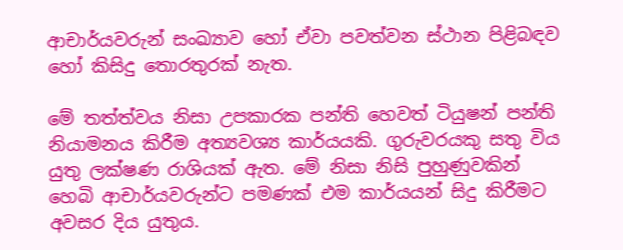ආචාර්යවරුන් සංඛ්‍යාව හෝ ඒවා පවත්වන ස්ථාන පිළිබඳව හෝ කිසිදු තොරතුරක් නැත.

මේ තත්ත්වය නිසා උපකාරක පන්ති හෙවත් ටියුෂන් පන්ති නියාමනය කිරීම අත්‍යවශ්‍ය කාර්යයකි. ගුරුවරයකු සතු විය යුතු ලක්ෂණ රාශියක් ඇත. මේ නිසා නිසි පුහුණුවකින් හෙබි ආචාර්යවරුන්ට පමණක් එම කාර්යයන් සිදු කිරීමට අවසර දිය යුතුය.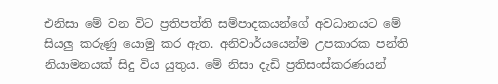එනිසා ‍මේ වන විට ප්‍රතිපත්ති සම්පාදකයන්ගේ අවධානයට මේ සියලු කරුණු යොමු කර ඇත. අනිවාර්යයෙන්ම උපකාරක පන්ති නියාමනයක් සිදු විය යුතුය. මේ නිසා දැඩි ප්‍රතිසංස්කරණයන්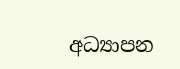අධ්‍යාපන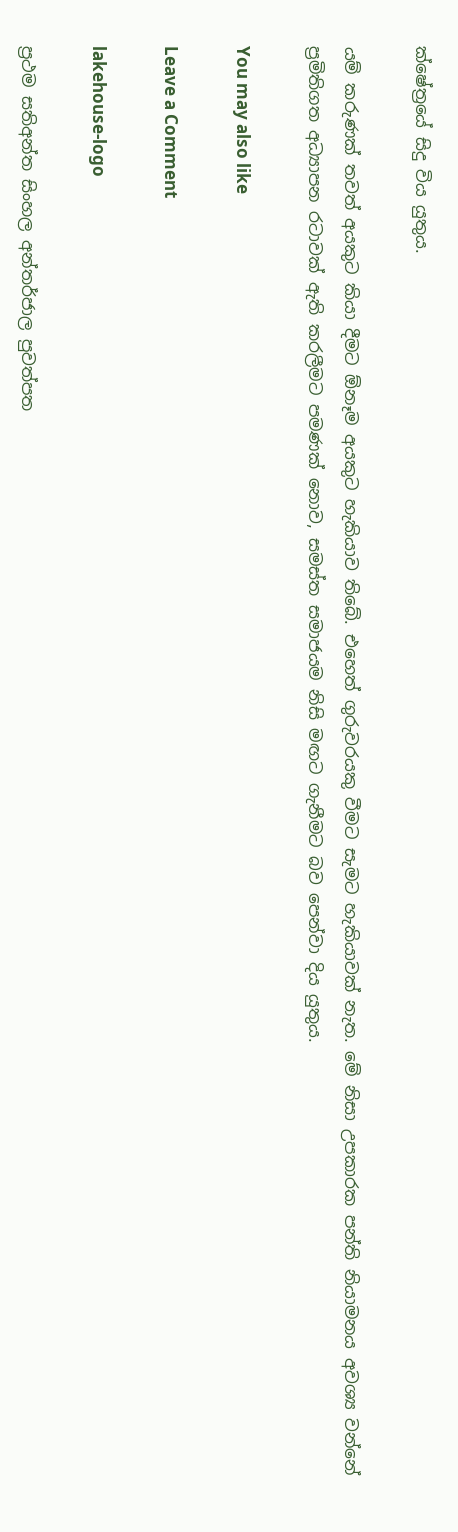ක්ෂේත්‍රයේ සිදු විය යුතුය.

යම් කරුණක් තවත් අයකුට කියා දීමට ඕනෑම අයකුට හැකියාව තිබේ. එහෙත් ගුරුවරයකු වීමට සැමට හැකියාවක් නැත. මේ නිසා උපකාරක පන්ති නියාමනය අවශ්‍ය වන්නේ ප්‍රමිතිගත අධ්‍යාපන රටාවක් ඇති කරලීමට පමණක් නොව, සමස්ත සමාජයම නිසි මඟට ගැනීමට බව පෙන්වා දිය යුතුය.

You may also like

Leave a Comment

lakehouse-logo

ප්‍රථම සතිඅන්ත සිංහල අන්තර්ජාල පුවත්පත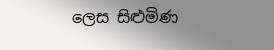ලෙස සිළුමිණ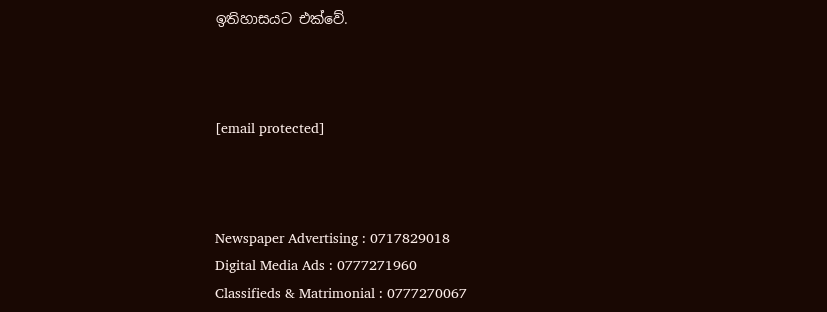ඉතිහාසයට එක්වේ.



[email protected]



Newspaper Advertising : 0717829018
Digital Media Ads : 0777271960
Classifieds & Matrimonial : 0777270067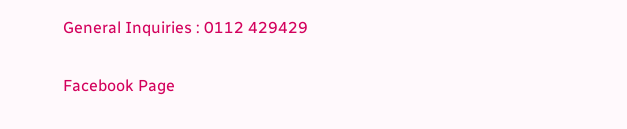General Inquiries : 0112 429429

Facebook Page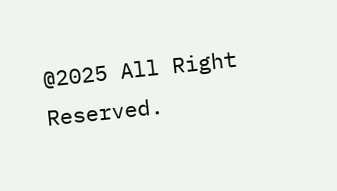@2025 All Right Reserved.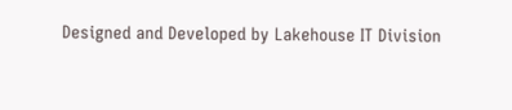Designed and Developed by Lakehouse IT Division